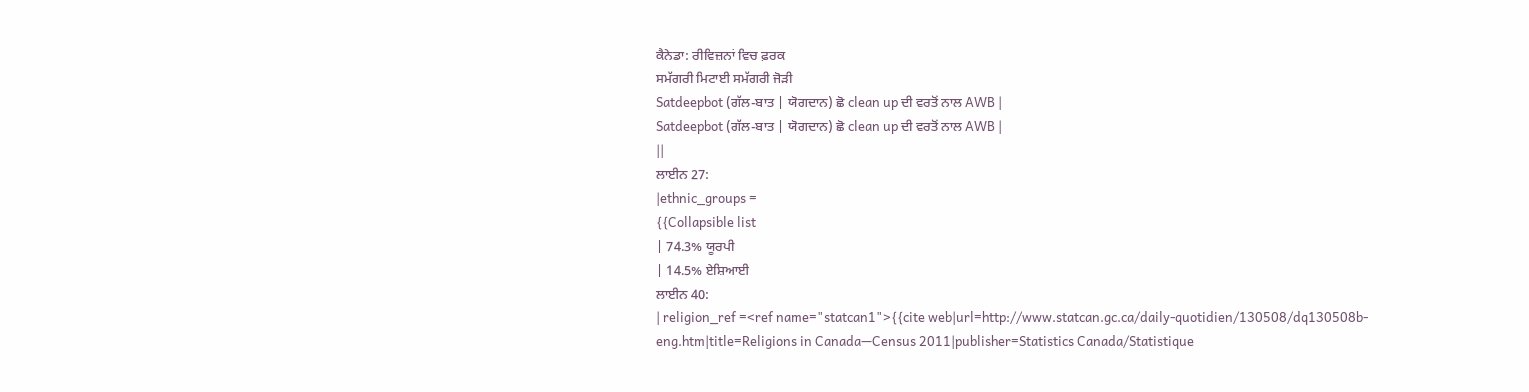ਕੈਨੇਡਾ: ਰੀਵਿਜ਼ਨਾਂ ਵਿਚ ਫ਼ਰਕ
ਸਮੱਗਰੀ ਮਿਟਾਈ ਸਮੱਗਰੀ ਜੋੜੀ
Satdeepbot (ਗੱਲ-ਬਾਤ | ਯੋਗਦਾਨ) ਛੋ clean up ਦੀ ਵਰਤੋਂ ਨਾਲ AWB |
Satdeepbot (ਗੱਲ-ਬਾਤ | ਯੋਗਦਾਨ) ਛੋ clean up ਦੀ ਵਰਤੋਂ ਨਾਲ AWB |
||
ਲਾਈਨ 27:
|ethnic_groups =
{{Collapsible list
| 74.3% ਯੂਰਪੀ
| 14.5% ਏਸ਼ਿਆਈ
ਲਾਈਨ 40:
| religion_ref =<ref name="statcan1">{{cite web|url=http://www.statcan.gc.ca/daily-quotidien/130508/dq130508b-eng.htm|title=Religions in Canada—Census 2011|publisher=Statistics Canada/Statistique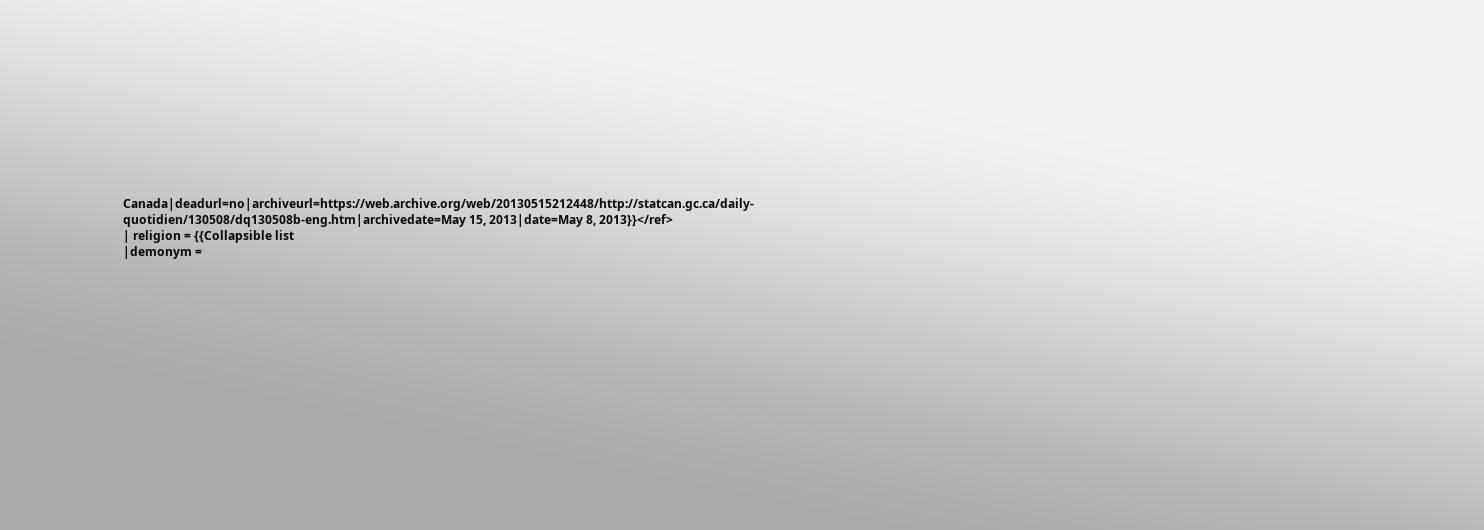Canada|deadurl=no|archiveurl=https://web.archive.org/web/20130515212448/http://statcan.gc.ca/daily-quotidien/130508/dq130508b-eng.htm|archivedate=May 15, 2013|date=May 8, 2013}}</ref>
| religion = {{Collapsible list
|demonym =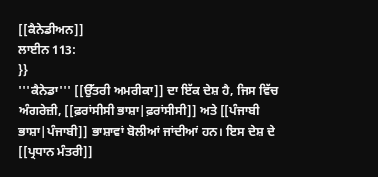[[ਕੈਨੇਡੀਅਨ]]
ਲਾਈਨ 113:
}}
'''ਕੈਨੇਡਾ''' [[ਉੱਤਰੀ ਅਮਰੀਕਾ]] ਦਾ ਇੱਕ ਦੇਸ਼ ਹੈ, ਜਿਸ ਵਿੱਚ ਅੰਗਰੇਜ਼ੀ, [[ਫ਼ਰਾਂਸੀਸੀ ਭਾਸ਼ਾ|ਫ਼ਰਾਂਸੀਸੀ]] ਅਤੇ [[ਪੰਜਾਬੀ ਭਾਸ਼ਾ|ਪੰਜਾਬੀ]] ਭਾਸ਼ਾਵਾਂ ਬੋਲੀਆਂ ਜਾਂਦੀਆਂ ਹਨ। ਇਸ ਦੇਸ਼ ਦੇ [[ਪ੍ਰਧਾਨ ਮੰਤਰੀ]]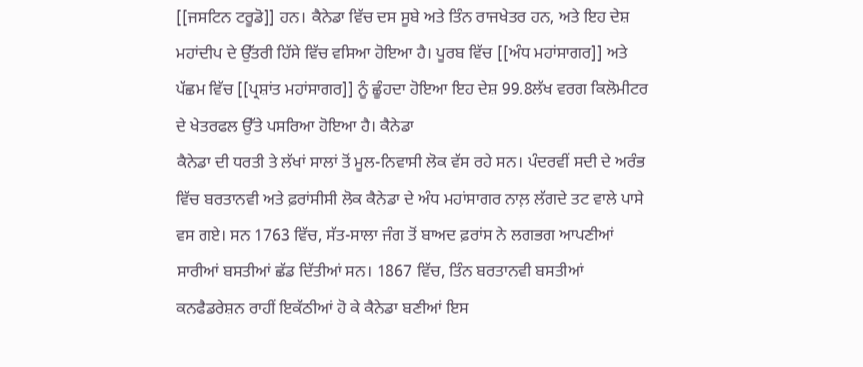[[ਜਸਟਿਨ ਟਰੂਡੋ]] ਹਨ। ਕੈਨੇਡਾ ਵਿੱਚ ਦਸ ਸੂਬੇ ਅਤੇ ਤਿੰਨ ਰਾਜਖੇਤਰ ਹਨ, ਅਤੇ ਇਹ ਦੇਸ਼ ਮਹਾਂਦੀਪ ਦੇ ਉੱਤਰੀ ਹਿੱਸੇ ਵਿੱਚ ਵਸਿਆ ਹੋਇਆ ਹੈ। ਪੂਰਬ ਵਿੱਚ [[ਅੰਧ ਮਹਾਂਸਾਗਰ]] ਅਤੇ ਪੱਛਮ ਵਿੱਚ [[ਪ੍ਰਸ਼ਾਂਤ ਮਹਾਂਸਾਗਰ]] ਨੂੰ ਛੂੰਹਦਾ ਹੋਇਆ ਇਹ ਦੇਸ਼ 99.8ਲੱਖ ਵਰਗ ਕਿਲੋਮੀਟਰ ਦੇ ਖੇਤਰਫਲ ਉੱਤੇ ਪਸਰਿਆ ਹੋਇਆ ਹੈ। ਕੈਨੇਡਾ
ਕੈਨੇਡਾ ਦੀ ਧਰਤੀ ਤੇ ਲੱਖਾਂ ਸਾਲਾਂ ਤੋਂ ਮੂਲ-ਨਿਵਾਸੀ ਲੋਕ ਵੱਸ ਰਹੇ ਸਨ। ਪੰਦਰਵੀਂ ਸਦੀ ਦੇ ਅਰੰਭ ਵਿੱਚ ਬਰਤਾਨਵੀ ਅਤੇ ਫ਼ਰਾਂਸੀਸੀ ਲੋਕ ਕੈਨੇਡਾ ਦੇ ਅੰਧ ਮਹਾਂਸਾਗਰ ਨਾਲ਼ ਲੱਗਦੇ ਤਟ ਵਾਲੇ ਪਾਸੇ ਵਸ ਗਏ। ਸਨ 1763 ਵਿੱਚ, ਸੱਤ-ਸਾਲਾ ਜੰਗ ਤੋਂ ਬਾਅਦ ਫ਼ਰਾਂਸ ਨੇ ਲਗਭਗ ਆਪਣੀਆਂ ਸਾਰੀਆਂ ਬਸਤੀਆਂ ਛੱਡ ਦਿੱਤੀਆਂ ਸਨ। 1867 ਵਿੱਚ, ਤਿੰਨ ਬਰਤਾਨਵੀ ਬਸਤੀਆਂ ਕਨਫੈਡਰੇਸ਼ਨ ਰਾਹੀਂ ਇਕੱਠੀਆਂ ਹੋ ਕੇ ਕੈਨੇਡਾ ਬਣੀਆਂ ਇਸ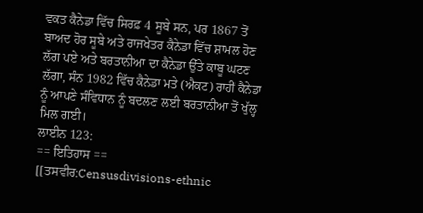ਵਕਤ ਕੈਨੇਡਾ ਵਿੱਚ ਸਿਰਫ਼ 4 ਸੂਬੇ ਸਨ, ਪਰ 1867 ਤੋਂ ਬਾਅਦ ਹੋਰ ਸੂਬੇ ਅਤੇ ਰਾਜਖੇਤਰ ਕੈਨੇਡਾ ਵਿੱਚ ਸ਼ਾਮਲ ਹੋਣ ਲੱਗ ਪਏ ਅਤੇ ਬਰਤਾਨੀਆ ਦਾ ਕੈਨੇਡਾ ਉੱਤੇ ਕਾਬੂ ਘਟਣ ਲੱਗਾ, ਸੰਨ 1982 ਵਿੱਚ ਕੈਨੇਡਾ ਮਤੇ (ਐਕਟ) ਰਾਹੀਂ ਕੈਨੇਡਾ ਨੂੰ ਆਪਣੇ ਸੰਵਿਧਾਨ ਨੂੰ ਬਦਲਣ ਲਈ ਬਰਤਾਨੀਆ ਤੋਂ ਖੁੱਲ੍ਹ ਮਿਲ ਗਈ।
ਲਾਈਨ 123:
== ਇਤਿਹਾਸ ==
[[ਤਸਵੀਰ:Censusdivisions-ethnic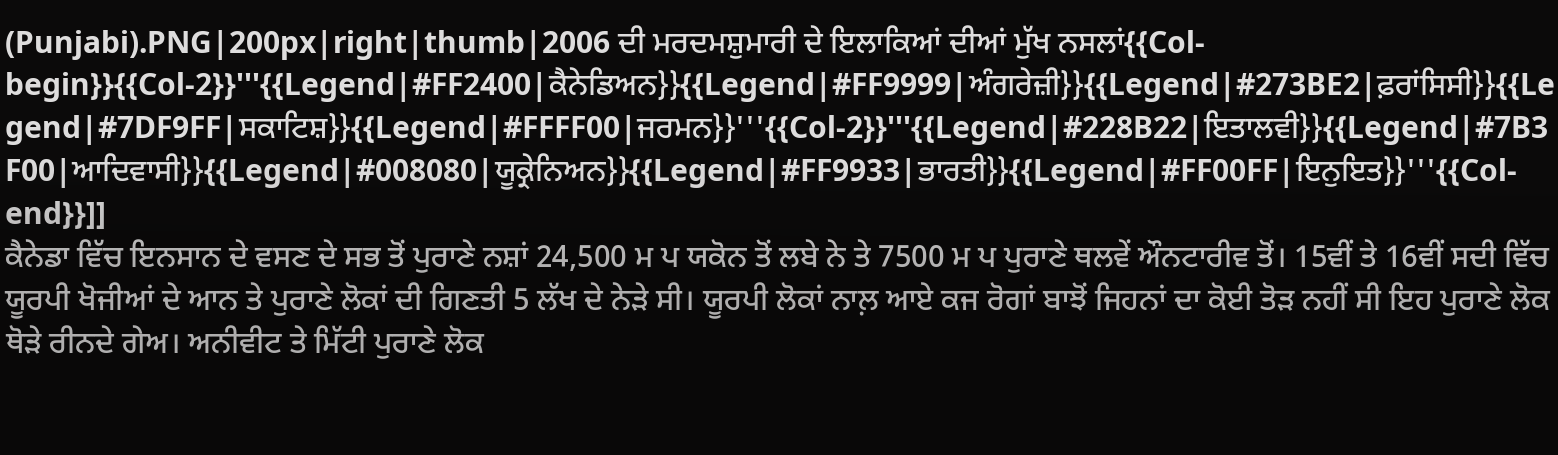(Punjabi).PNG|200px|right|thumb|2006 ਦੀ ਮਰਦਮਸ਼ੁਮਾਰੀ ਦੇ ਇਲਾਕਿਆਂ ਦੀਆਂ ਮੁੱਖ ਨਸਲਾਂ{{Col-begin}}{{Col-2}}'''{{Legend|#FF2400|ਕੈਨੇਡਿਅਨ}}{{Legend|#FF9999|ਅੰਗਰੇਜ਼ੀ}}{{Legend|#273BE2|ਫ਼ਰਾਂਸਿਸੀ}}{{Legend|#7DF9FF|ਸਕਾਟਿਸ਼}}{{Legend|#FFFF00|ਜਰਮਨ}}'''{{Col-2}}'''{{Legend|#228B22|ਇਤਾਲਵੀ}}{{Legend|#7B3F00|ਆਦਿਵਾਸੀ}}{{Legend|#008080|ਯੂਕ੍ਰੇਨਿਅਨ}}{{Legend|#FF9933|ਭਾਰਤੀ}}{{Legend|#FF00FF|ਇਨੁਇਤ}}'''{{Col-end}}]]
ਕੈਨੇਡਾ ਵਿੱਚ ਇਨਸਾਨ ਦੇ ਵਸਣ ਦੇ ਸਭ ਤੋਂ ਪੁਰਾਣੇ ਨਸ਼ਾਂ 24,500 ਮ ਪ ਯਕੋਨ ਤੋਂ ਲਬੇ ਨੇ ਤੇ 7500 ਮ ਪ ਪੁਰਾਣੇ ਥਲਵੇਂ ਔਨਟਾਰੀਵ ਤੋਂ। 15ਵੀਂ ਤੇ 16ਵੀਂ ਸਦੀ ਵਿੱਚ ਯੂਰਪੀ ਖੋਜੀਆਂ ਦੇ ਆਨ ਤੇ ਪੁਰਾਣੇ ਲੋਕਾਂ ਦੀ ਗਿਣਤੀ 5 ਲੱਖ ਦੇ ਨੇੜੇ ਸੀ। ਯੂਰਪੀ ਲੋਕਾਂ ਨਾਲ਼ ਆਏ ਕਜ ਰੋਗਾਂ ਬਾਝੋਂ ਜਿਹਨਾਂ ਦਾ ਕੋਈ ਤੋੜ ਨਹੀਂ ਸੀ ਇਹ ਪੁਰਾਣੇ ਲੋਕ ਥੋੜੇ ਰੀਨਦੇ ਗੇਅ। ਅਨੀਵੀਟ ਤੇ ਮਿੱਟੀ ਪੁਰਾਣੇ ਲੋਕ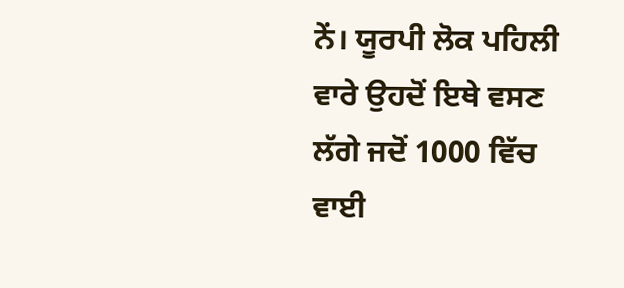ਨੇਂ। ਯੂਰਪੀ ਲੋਕ ਪਹਿਲੀ ਵਾਰੇ ਉਹਦੋਂ ਇਥੇ ਵਸਣ ਲੱਗੇ ਜਦੋਂ 1000 ਵਿੱਚ ਵਾਈ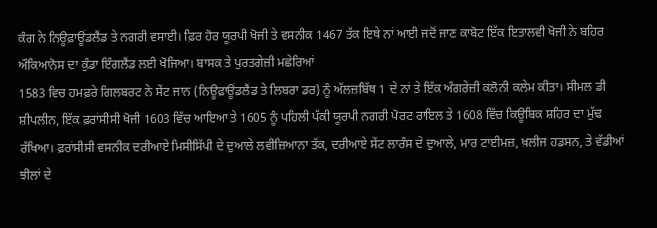ਕੰਗ ਨੇ ਨਿਊਫ਼ਾਊਂਡਲੈਂਡ ਤੇ ਨਗਰੀ ਵਸਾਈ। ਫ਼ਿਰ ਹੋਰ ਯੂਰਪੀ ਖੋਜੀ ਤੇ ਵਸਨੀਕ 1467 ਤੱਕ ਇਥੇ ਨਾਂ ਆਈ ਜਦੋਂ ਜਾਣ ਕਾਬੋਟ ਇੱਕ ਇਤਾਲਵੀ ਖੋਜੀ ਨੇ ਬਹਿਰ ਔਕਿਆਨੋਸ ਦਾ ਕੁੰਡਾ ਇੰਗਲੈਂਡ ਲਈ ਖੋਜਿਆ। ਬਾਸਕ ਤੇ ਪੁਰਤਗੇਜ਼ੀ ਮਛੇਰਿਆਂ
1583 ਵਿਚ ਹਮਫ਼ਰੇ ਗਿਲਬਰਟ ਨੇ ਸੇਂਟ ਜਾਨ (ਨਿਊਫ਼ਾਊਂਡਲੈਂਡ ਤੇ ਲਿਬਰਾ ਡਰ) ਨੂੰ ਅੱਲਜ਼ਬਿੱਥ 1 ਦੇ ਨਾਂ ਤੇ ਇੱਕ ਅੰਗਰੇਜ਼ੀ ਕਲੋਨੀ ਕਲੇਮ ਕੀਤਾ। ਸੀਮਲ ਡੀ ਸ਼ੀਪਲੀਨ, ਇੱਕ ਫ਼ਰਾਂਸੀਸੀ ਖੋਜੀ 1603 ਵਿੱਚ ਆਇਆ ਤੇ 1605 ਨੂੰ ਪਹਿਲੀ ਪੱਕੀ ਯੂਰਪੀ ਨਗਰੀ ਪੋਰਟ ਰਾਇਲ ਤੇ 1608 ਵਿੱਚ ਕਿਊਬਿਕ ਸ਼ਹਿਰ ਦਾ ਮੁੱਢ ਰੱਖਿਆ। ਫ਼ਰਾਂਸੀਸੀ ਵਸਨੀਕ ਦਰੀਆਏ ਮਿਸੀਸਿੱਪੀ ਦੇ ਦੁਆਲੇ ਲਵੀਜ਼ਿਆਨਾ ਤੱਕ, ਦਰੀਆਏ ਸੇਂਟ ਲਾਰੰਸ ਦੇ ਦੁਆਲੇ, ਮਾਰ ਟਾਈਮਜ਼, ਖ਼ਲੀਜ ਹਡਸਨ, ਤੇ ਵੱਡੀਆਂ ਝੀਲਾਂ ਦੇ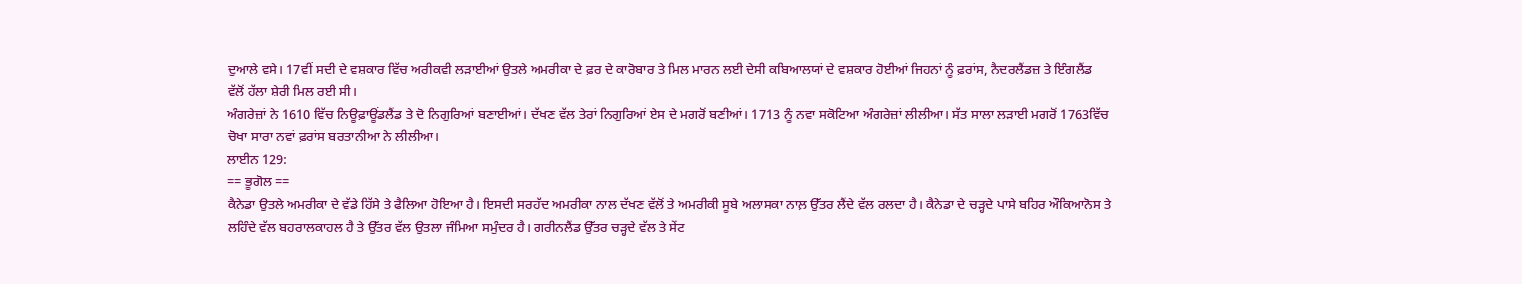ਦੁਆਲੇ ਵਸੇ। 17ਵੀਂ ਸਦੀ ਦੇ ਵਸ਼ਕਾਰ ਵਿੱਚ ਅਰੀਕਵੀ ਲੜਾਈਆਂ ਉਤਲੇ ਅਮਰੀਕਾ ਦੇ ਫ਼ਰ ਦੇ ਕਾਰੋਬਾਰ ਤੇ ਮਿਲ ਮਾਰਨ ਲਈ ਦੇਸੀ ਕਬਿਆਲਯਾਂ ਦੇ ਵਸ਼ਕਾਰ ਹੋਈਆਂ ਜਿਹਨਾਂ ਨੂੰ ਫ਼ਰਾਂਸ, ਨੈਦਰਲੈਂਡਜ਼ ਤੇ ਇੰਗਲੈਂਡ ਵੱਲੋਂ ਹੱਲਾ ਸ਼ੇਰੀ ਮਿਲ ਰਈ ਸੀ।
ਅੰਗਰੇਜ਼ਾਂ ਨੇ 1610 ਵਿੱਚ ਨਿਊਫ਼ਾਊਂਡਲੈਂਡ ਤੇ ਦੋ ਨਿਗੁਰਿਆਂ ਬਣਾਈਆਂ। ਦੱਖਣ ਵੱਲ ਤੇਰਾਂ ਨਿਗੁਰਿਆਂ ਏਸ ਦੇ ਮਗਰੋਂ ਬਣੀਆਂ। 1713 ਨੂੰ ਨਵਾ ਸਕੋਟਿਆ ਅੰਗਰੇਜ਼ਾਂ ਲੀਲੀਆ। ਸੱਤ ਸਾਲਾ ਲੜਾਈ ਮਗਰੋਂ 1763ਵਿੱਚ ਚੋਖਾ ਸਾਰਾ ਨਵਾਂ ਫ਼ਰਾਂਸ ਬਰਤਾਨੀਆ ਨੇ ਲੀਲੀਆ।
ਲਾਈਨ 129:
== ਭੂਗੋਲ ==
ਕੈਨੇਡਾ ਉਤਲੇ ਅਮਰੀਕਾ ਦੇ ਵੱਡੇ ਹਿੱਸੇ ਤੇ ਫੈਲਿਆ ਹੋਇਆ ਹੈ। ਇਸਦੀ ਸਰਹੱਦ ਅਮਰੀਕਾ ਨਾਲ ਦੱਖਣ ਵੱਲੋਂ ਤੇ ਅਮਰੀਕੀ ਸੂਬੇ ਅਲਾਸਕਾ ਨਾਲ਼ ਉੱਤਰ ਲੈਂਦੇ ਵੱਲ ਰਲਦਾ ਹੈ। ਕੈਨੇਡਾ ਦੇ ਚੜ੍ਹਦੇ ਪਾਸੇ ਬਹਿਰ ਔਕਿਆਨੋਸ ਤੇ ਲਹਿੰਦੇ ਵੱਲ ਬਹਰਾਲਕਾਹਲ ਹੈ ਤੇ ਉੱਤਰ ਵੱਲ ਉਤਲਾ ਜੰਮਿਆ ਸਮੁੰਦਰ ਹੈ। ਗਰੀਨਲੈਂਡ ਉੱਤਰ ਚੜ੍ਹਦੇ ਵੱਲ ਤੇ ਸੇਂਟ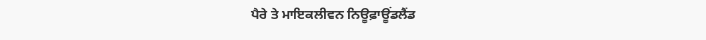ਪੈਰੇ ਤੇ ਮਾਇਕਲੀਵਨ ਨਿਊਫ਼ਾਊਂਡਲੈਂਡ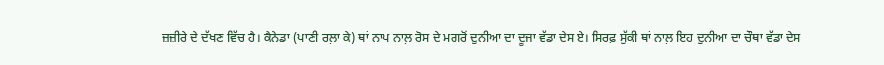ਜ਼ਜ਼ੀਰੇ ਦੇ ਦੱਖਣ ਵਿੱਚ ਹੈ। ਕੈਨੇਡਾ (ਪਾਣੀ ਰਲ਼ਾ ਕੇ) ਥਾਂ ਨਾਪ ਨਾਲ਼ ਰੋਸ ਦੇ ਮਗਰੋਂ ਦੁਨੀਆ ਦਾ ਦੂਜਾ ਵੱਡਾ ਦੇਸ ਏ। ਸਿਰਫ਼ ਸੁੱਕੀ ਥਾਂ ਨਾਲ਼ ਇਹ ਦੁਨੀਆ ਦਾ ਚੌਥਾ ਵੱਡਾ ਦੇਸ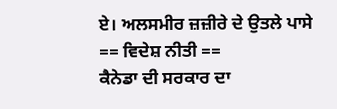ਏ। ਅਲਸਮੀਰ ਜ਼ਜ਼ੀਰੇ ਦੇ ਉਤਲੇ ਪਾਸੇ
== ਵਿਦੇਸ਼ ਨੀਤੀ ==
ਕੈਨੇਡਾ ਦੀ ਸਰਕਾਰ ਦਾ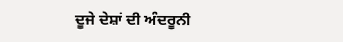ਦੂਜੇ ਦੇਸ਼ਾਂ ਦੀ ਅੰਦਰੂਨੀ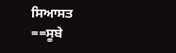ਸਿਆਸਤ
==ਸੂਬੇ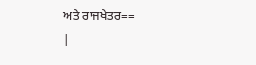ਅਤੇ ਰਾਜਖੇਤਰ==
|